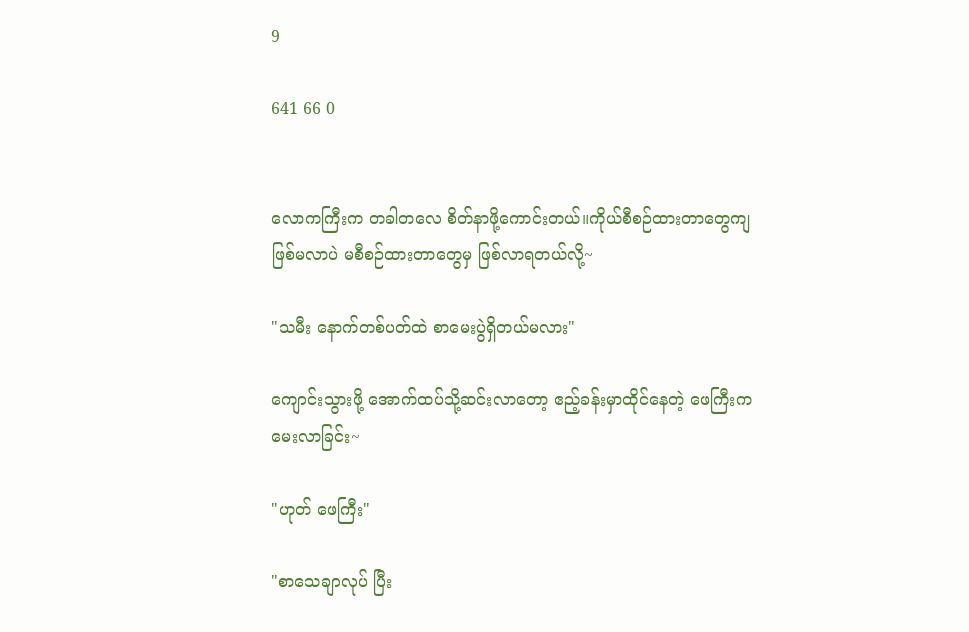9

641 66 0


လောကကြီးက တခါတလေ စိတ်နာဖို့ကောင်းတယ်။ကိုယ်စီစဉ်ထားတာတွေကျဖြစ်မလာပဲ မစီစဉ်ထားတာတွေမှ ဖြစ်လာရတယ်လို့~

"သမီး နောက်တစ်ပတ်ထဲ စာမေးပွဲရှိတယ်မလား"

ကျောင်းသွားဖို့ အောက်ထပ်သို့ဆင်းလာတော့ ဧည့်ခန်းမှာထိုင်နေတဲ့ ဖေကြီးကမေးလာခြင်း~

"ဟုတ် ဖေကြီး"

"စာသေချာလုပ် ပြီး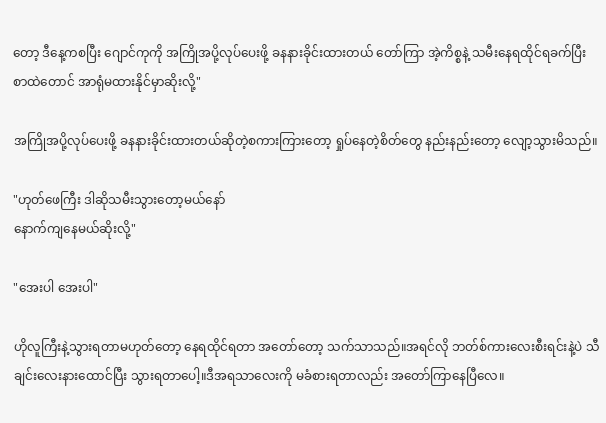တော့ ဒီနေ့ကစပြီး ဂျောင်ကုကို အကြိုအပို့လုပ်ပေးဖို့ ခနနားခိုင်းထားတယ် တော်ကြာ အဲ့ကိစ္စနဲ့ သမီးနေရထိုင်ရခက်ပြီး စာထဲတောင် အာရုံမထားနိုင်မှာဆိုးလို့"

အကြိုအပို့လုပ်ပေးဖို့ ခနနားခိုင်းထားတယ်ဆိုတဲ့စကားကြားတော့ ရှုပ်နေတဲ့စိတ်တွေ နည်းနည်းတော့ လျော့သွားမိသည်။

"ဟုတ်ဖေကြီး ဒါဆိုသမီးသွားတော့မယ်နော်
နောက်ကျနေမယ်ဆိုးလို့"

"အေးပါ အေးပါ"

ဟိုလူကြီးနဲ့သွားရတာမဟုတ်တော့ နေရထိုင်ရတာ အတော်တော့ သက်သာသည်။အရင်လို ဘတ်စ်ကားလေးစီးရင်းနဲ့ပဲ သီချင်းလေးနားထောင်ပြီး သွားရတာပေါ့။ဒီအရသာလေးကို မခံစားရတာလည်း အတော်ကြာနေပြီလေ။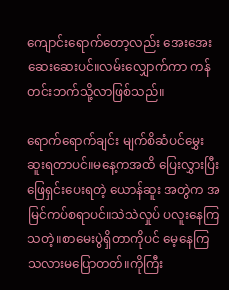ကျောင်းရောက်တော့လည်း အေးအေးဆေးဆေးပင်။လမ်းလျှောက်ကာ ကန်တင်းဘက်သို့လာဖြစ်သည်။

ရောက်ရောက်ချင်း မျက်စိဆံပင်မွှေးဆူးရတာပင်။မနေ့ကအထိ ပြေးလွှားပြီး ဖြေရှင်းပေးရတဲ့ ယောန်ဆူး အတွဲက အမြင်ကပ်စရာပင်။သဲသဲလှုပ် ပလူးနေကြသတဲ့။စာမေးပွဲရှိတာကိုပင် မေ့နေကြသလားမပြောတတ်။ကိုကြီး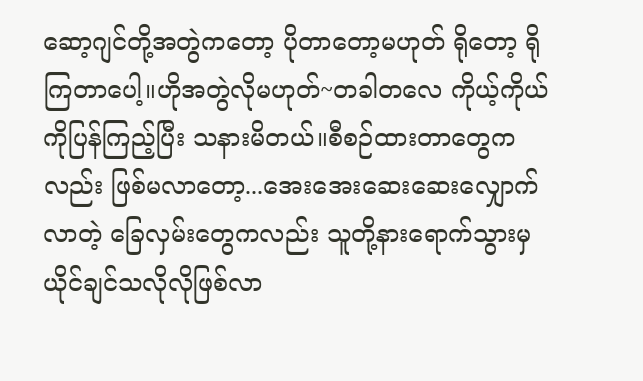ဆော့ဂျင်တို့အတွဲကတော့ ပိုတာတော့မဟုတ် ရိုတော့ ရိုကြတာပေါ့။ဟိုအတွဲလိုမဟုတ်~တခါတလေ ကိုယ့်ကိုယ်ကိုပြန်ကြည့်ပြီး သနားမိတယ်။စီစဉ်ထားတာတွေကလည်း ဖြစ်မလာတော့...အေးအေးဆေးဆေးလျှောက်လာတဲ့ ခြေလှမ်းတွေကလည်း သူတို့နားရောက်သွားမှ ယိုင်ချင်သလိုလိုဖြစ်လာ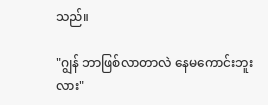သည်။

"ဂျွန် ဘာဖြစ်လာတာလဲ နေမကောင်းဘူးလား"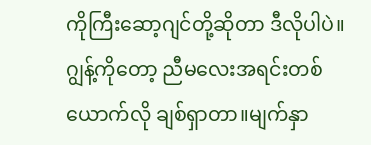ကိုကြီးဆော့ဂျင်တို့ဆိုတာ ဒီလိုပါပဲ။ဂျွန့်ကိုတော့ ညီမလေးအရင်းတစ်ယောက်လို ချစ်ရှာတာ။မျက်နှာ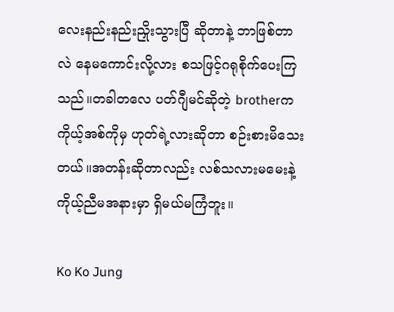လေးနည်းနည်းညှိုးသွားပြီ ဆိုတာနဲ့ ဘာဖြစ်တာလဲ နေမကောင်းလို့လား စသဖြင့်ဂရုစိုက်ပေးကြသည်။တခါတလေ ပတ်ဂျီမင်ဆိုတဲ့ brotherက ကိုယ့်အစ်ကိုမှ ဟုတ်ရဲ့လားဆိုတာ စဉ်းစားမိသေးတယ်။အတန်းဆိုတာလည်း လစ်သလားမမေးနဲ့ ကိုယ့်ညီမအနားမှာ ရှိမယ်မကြံဘူး။

Ko Ko Jung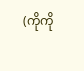(ကိုကို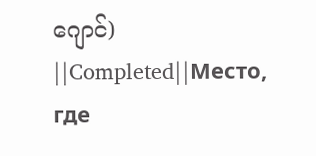ဂျောင်)  ||Completed||Место, где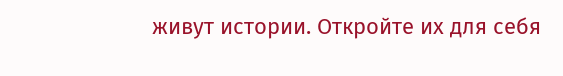живут истории. Откройте их для себя